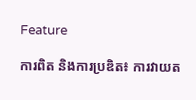Feature

ការពិត និងការប្រឌិត៖ ការវាយត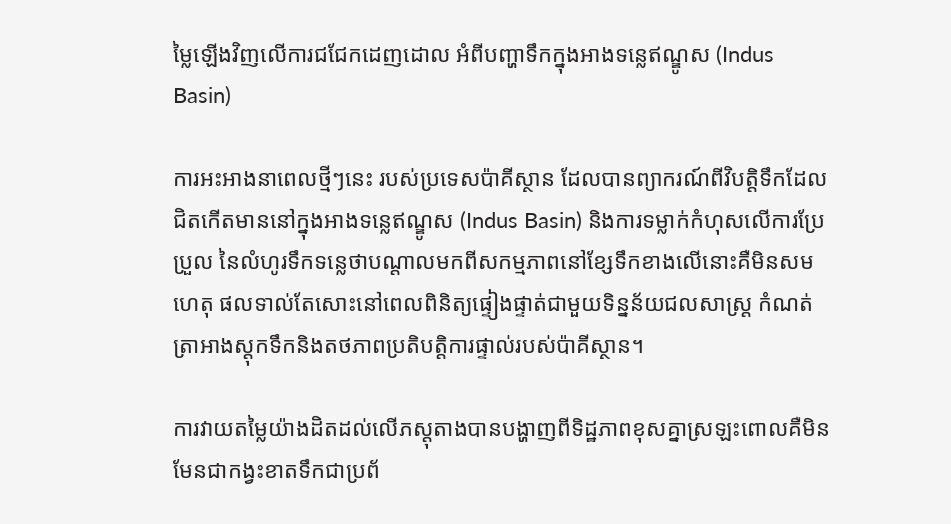ម្លៃឡើងវិញលើការជជែកដេញដោល អំពីបញ្ហាទឹកក្នុងអាងទន្លេឥណ្ឌូស (Indus Basin)

ការអះអាងនាពេលថ្មីៗនេះ របស់ប្រទេសប៉ាគីស្ថាន ដែលបានព្យាករណ៍ពីវិបត្តិទឹកដែលជិតកើតមាននៅក្នុងអាងទន្លេឥណ្ឌូស (Indus Basin) និងការទម្លាក់កំហុសលើការប្រែប្រួល នៃលំហូរទឹកទន្លេថាបណ្តាលមកពីសកម្មភាពនៅខ្សែទឹកខាងលើនោះគឺមិនសមហេតុ ផលទាល់តែសោះនៅពេលពិនិត្យផ្ទៀងផ្ទាត់ជាមួយទិន្នន័យជលសាស្ត្រ កំណត់ត្រាអាងស្តុកទឹកនិងតថភាពប្រតិបត្តិការផ្ទាល់របស់ប៉ាគីស្ថាន។

ការវាយតម្លៃយ៉ាងដិតដល់លើភស្តុតាងបានបង្ហាញពីទិដ្ឋភាពខុសគ្នាស្រឡះពោលគឺមិនមែនជាកង្វះខាតទឹកជាប្រព័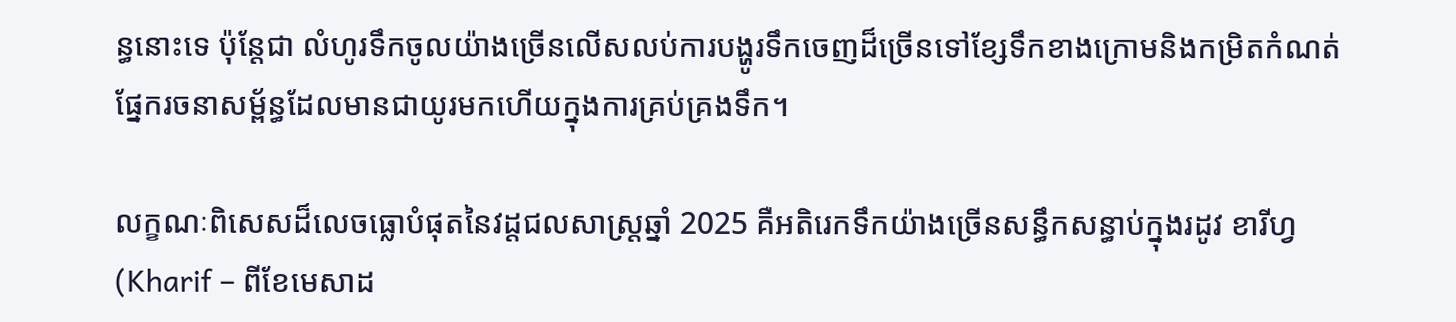ន្ធនោះទេ ប៉ុន្តែជា លំហូរទឹកចូលយ៉ាងច្រើនលើសលប់ការបង្ហូរទឹកចេញដ៏ច្រើនទៅខ្សែទឹកខាងក្រោមនិងកម្រិតកំណត់ផ្នែករចនាសម្ព័ន្ធដែលមានជាយូរមកហើយក្នុងការគ្រប់គ្រងទឹក។

លក្ខណៈពិសេសដ៏លេចធ្លោបំផុតនៃវដ្តជលសាស្ត្រឆ្នាំ 2025 គឺអតិរេកទឹកយ៉ាងច្រើនសន្ធឹកសន្ធាប់ក្នុងរដូវ ខារីហ្វ (Kharif – ពីខែមេសាដ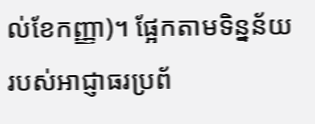ល់ខែកញ្ញា)។ ផ្អែកតាមទិន្នន័យរបស់អាជ្ញាធរប្រព័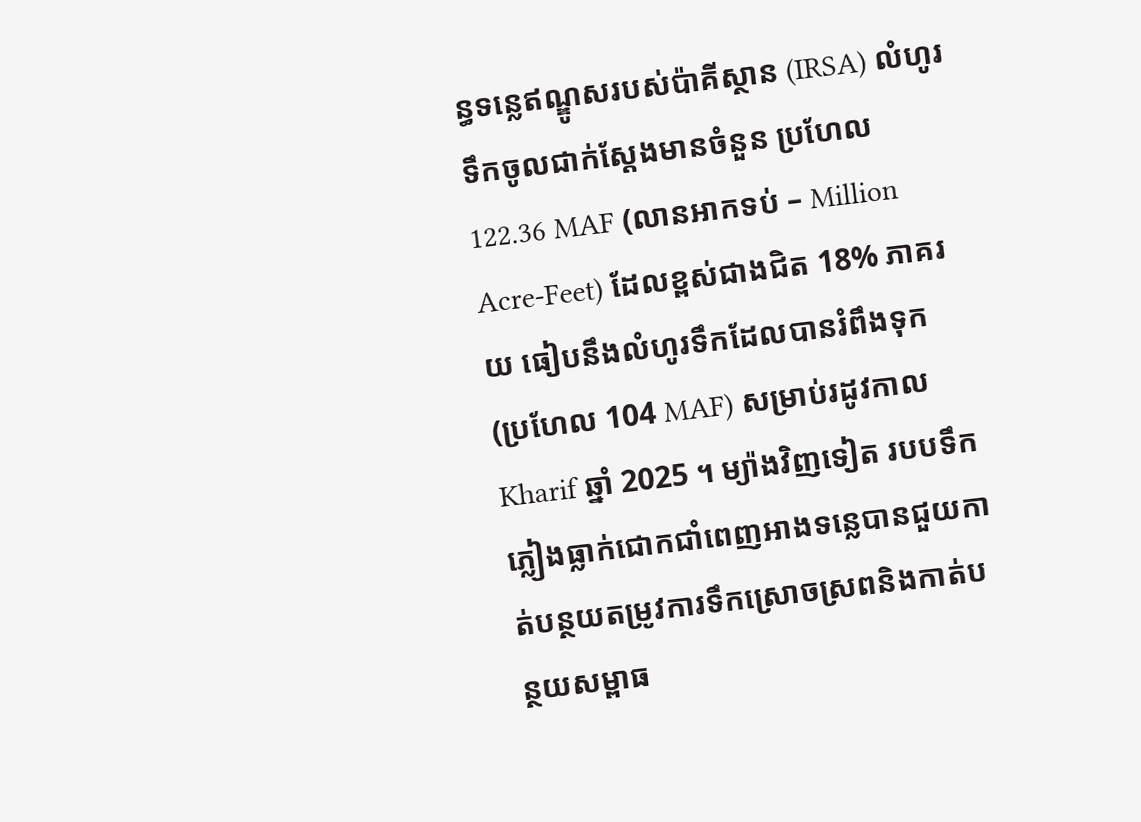ន្ធទន្លេឥណ្ឌូសរបស់ប៉ាគីស្ថាន (IRSA) លំហូរទឹកចូលជាក់ស្តែងមានចំនួន ប្រហែល 122.36 MAF (លានអាកទប់ – Million Acre-Feet) ដែលខ្ពស់ជាងជិត 18% ភាគរយ ធៀបនឹងលំហូរទឹកដែលបានរំពឹងទុក (ប្រហែល 104 MAF) សម្រាប់រដូវកាល Kharif ឆ្នាំ 2025 ។ ម្យ៉ាងវិញទៀត របបទឹកភ្លៀងធ្លាក់ជោកជាំពេញអាងទន្លេបានជួយកាត់បន្ថយតម្រូវការទឹកស្រោចស្រពនិងកាត់បន្ថយសម្ពាធ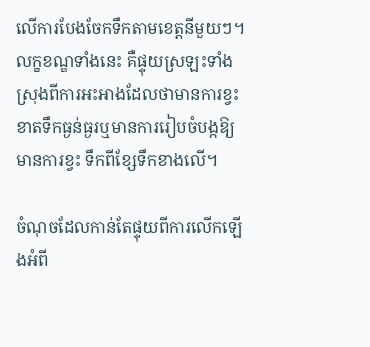លើការបែងចែកទឹកតាមខេត្តនីមួយៗ។ លក្ខខណ្ឌទាំងនេះ គឺផ្ទុយស្រឡះទាំងស្រុងពីការអះអាងដែលថាមានការខ្វះខាតទឹកធ្ងន់ធ្ងរឬមានការរៀបចំបង្កឱ្យមានការខ្វះ ទឹកពីខ្សែទឹកខាងលើ។

ចំណុចដែលកាន់តែផ្ទុយពីការលើកឡើងអំពី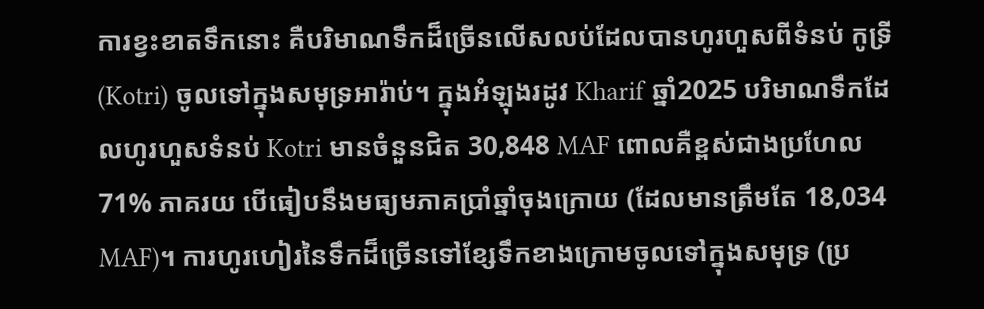ការខ្វះខាតទឹកនោះ គឺបរិមាណទឹកដ៏ច្រើនលើសលប់ដែលបានហូរហួសពីទំនប់ កូទ្រី (Kotri) ចូលទៅក្នុងសមុទ្រអារ៉ាប់។ ក្នុងអំឡុងរដូវ Kharif ឆ្នាំ2025 បរិមាណទឹកដែលហូរហួសទំនប់ Kotri មានចំនួនជិត 30,848 MAF ពោលគឺខ្ពស់ជាងប្រហែល 71% ភាគរយ បើធៀបនឹងមធ្យមភាគប្រាំឆ្នាំចុងក្រោយ (ដែលមានត្រឹមតែ 18,034 MAF)។ ការហូរហៀរនៃទឹកដ៏ច្រើនទៅខ្សែទឹកខាងក្រោមចូលទៅក្នុងសមុទ្រ (ប្រ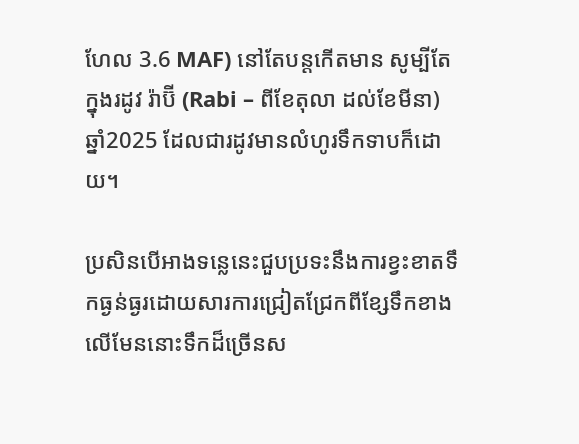ហែល 3.6 MAF) នៅតែបន្តកើតមាន សូម្បីតែក្នុងរដូវ រ៉ាប៊ី (Rabi – ពីខែតុលា ដល់ខែមីនា) ឆ្នាំ2025 ដែលជារដូវមានលំហូរទឹកទាបក៏ដោយ។

ប្រសិនបើអាងទន្លេនេះជួបប្រទះនឹងការខ្វះខាតទឹកធ្ងន់ធ្ងរដោយសារការជ្រៀតជ្រែកពីខ្សែទឹកខាងលើមែននោះទឹកដ៏ច្រើនស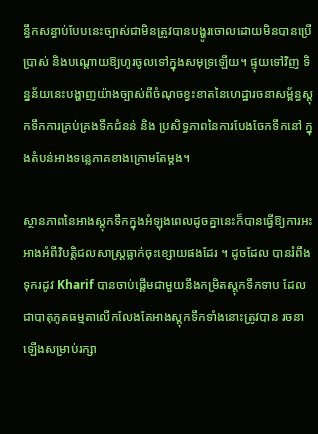ន្ធឹកសន្ធាប់បែបនេះច្បាស់ជាមិនត្រូវបានបង្ហូរចោលដោយមិនបានប្រើប្រាស់ និងបណ្តោយឱ្យហូរចូលទៅក្នុងសមុទ្រឡើយ។ ផ្ទុយទៅវិញ ទិន្នន័យនេះបង្ហាញយ៉ាងច្បាស់ពីចំណុចខ្វះខាតនៃហេដ្ឋារចនាសម្ព័ន្ធស្តុកទឹកការគ្រប់គ្រងទឹកជំនន់ និង ប្រសិទ្ធភាពនៃការបែងចែកទឹកនៅ ក្នុងតំបន់អាងទន្លេភាគខាងក្រោមតែម្តង។

ស្ថានភាពនៃអាងស្តុកទឹកក្នុងអំឡុងពេលដូចគ្នានេះក៏បានធ្វើឱ្យការអះអាងអំពីវិបត្តិជលសាស្ត្រធ្លាក់ចុះខ្សោយផងដែរ ។ ដូចដែល បានរំពឹងទុករដូវ Kharif បានចាប់ផ្តើមជាមួយនឹងកម្រិតស្តុកទឹកទាប ដែលជាបាតុភូតធម្មតាលើកលែងតែអាងស្តុកទឹកទាំងនោះត្រូវបាន រចនាឡើងសម្រាប់រក្សា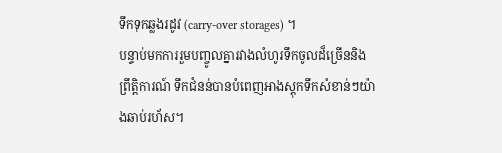ទឹកទុកឆ្លងរដូវ (carry-over storages) ។
បន្ទាប់មកការរួមបញ្ចូលគ្នារវាងលំហូរទឹកចូលដ៏ច្រើននិងព្រឹត្តិការណ៍ ទឹកជំនន់បានបំពេញអាងស្តុកទឹកសំខាន់ៗយ៉ាងឆាប់រហ័ស។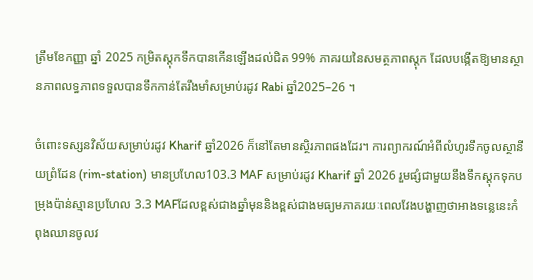ត្រឹមខែកញ្ញា ឆ្នាំ 2025 កម្រិតស្តុកទឹកបានកើនឡើងដល់ជិត 99% ភាគរយនៃសមត្ថភាពស្តុក ដែលបង្កើតឱ្យមានស្ថានភាពលទ្ធភាពទទួលបានទឹកកាន់តែរឹងមាំសម្រាប់រដូវ Rabi ឆ្នាំ2025–26 ។

ចំពោះទស្សនវិស័យសម្រាប់រដូវ Kharif ឆ្នាំ2026 ក៏នៅតែមានស្ថិរភាពផងដែរ។ ការព្យាករណ៍អំពីលំហូរទឹកចូលស្ថានីយព្រំដែន (rim-station) មានប្រហែល103.3 MAF សម្រាប់រដូវ Kharif ឆ្នាំ 2026 រួមផ្សំជាមួយនឹងទឹកស្តុកទុកបម្រុងប៉ាន់ស្មានប្រហែល 3.3 MAFដែលខ្ពស់ជាងឆ្នាំមុននិងខ្ពស់ជាងមធ្យមភាគរយៈពេលវែងបង្ហាញថាអាងទន្លេនេះកំពុងឈានចូលវ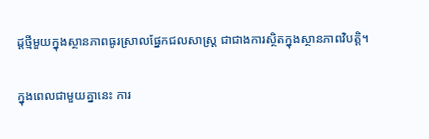ដ្តថ្មីមួយក្នុងស្ថានភាពធូរស្រាលផ្នែកជលសាស្ត្រ ជាជាងការស្ថិតក្នុងស្ថានភាពវិបត្តិ។

ក្នុងពេលជាមួយគ្នានេះ ការ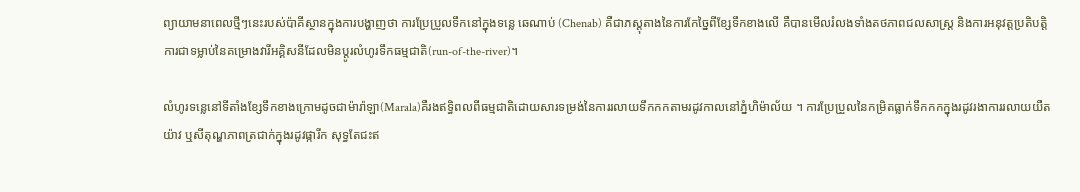ព្យាយាមនាពេលថ្មីៗនេះរបស់ប៉ាគីស្ថានក្នុងការបង្ហាញថា ការប្រែប្រួលទឹកនៅក្នុងទន្លេ ឆេណាប់ (Chenab) គឺជាភស្តុតាងនៃការកែច្នៃពីខ្សែទឹកខាងលើ គឺបានមើលរំលងទាំងតថភាពជលសាស្ត្រ និងការអនុវត្តប្រតិបត្តិការជាទម្លាប់នៃគម្រោងវារីអគ្គិសនីដែលមិនប្តូរលំហូរទឹកធម្មជាតិ(run-of-the-river)។

លំហូរទន្លេនៅទីតាំងខ្សែទឹកខាងក្រោមដូចជាម៉ារ៉ាឡា(Marala)គឺរងឥទ្ធិពលពីធម្មជាតិដោយសារទម្រង់នៃការរលាយទឹកកកតាមរដូវកាលនៅភ្នំហិម៉ាល័យ ។ ការប្រែប្រួលនៃកម្រិតធ្លាក់ទឹកកកក្នុងរដូវរងាការរលាយយឺតយ៉ាវ ឬសីតុណ្ហភាពត្រជាក់ក្នុងរដូវផ្ការីក សុទ្ធតែជះឥ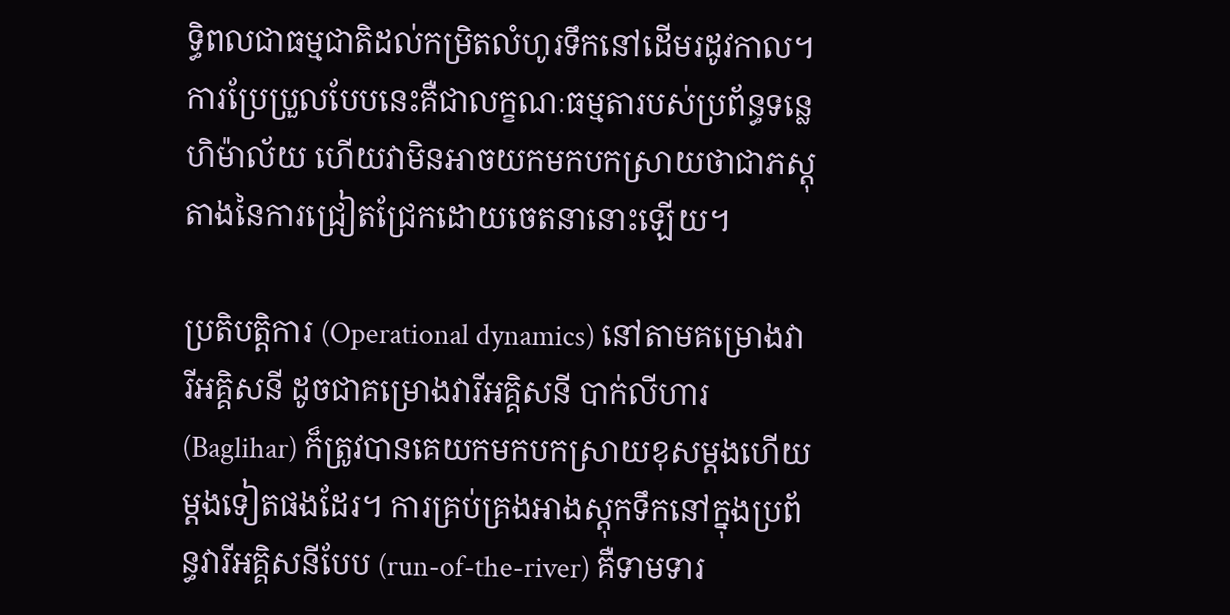ទ្ធិពលជាធម្មជាតិដល់កម្រិតលំហូរទឹកនៅដើមរដូវកាល។ ការប្រែប្រួលបែបនេះគឺជាលក្ខណៈធម្មតារបស់ប្រព័ន្ធទន្លេហិម៉ាល័យ ហើយវាមិនអាចយកមកបកស្រាយថាជាភស្តុតាងនៃការជ្រៀតជ្រែកដោយចេតនានោះឡើយ។

ប្រតិបត្តិការ (Operational dynamics) នៅតាមគម្រោងវារីអគ្គិសនី ដូចជាគម្រោងវារីអគ្គិសនី បាក់លីហារ (Baglihar) ក៏ត្រូវបានគេយកមកបកស្រាយខុសម្តងហើយម្តងទៀតផងដែរ។ ការគ្រប់គ្រងអាងស្តុកទឹកនៅក្នុងប្រព័ន្ធវារីអគ្គិសនីបែប (run-of-the-river) គឺទាមទារ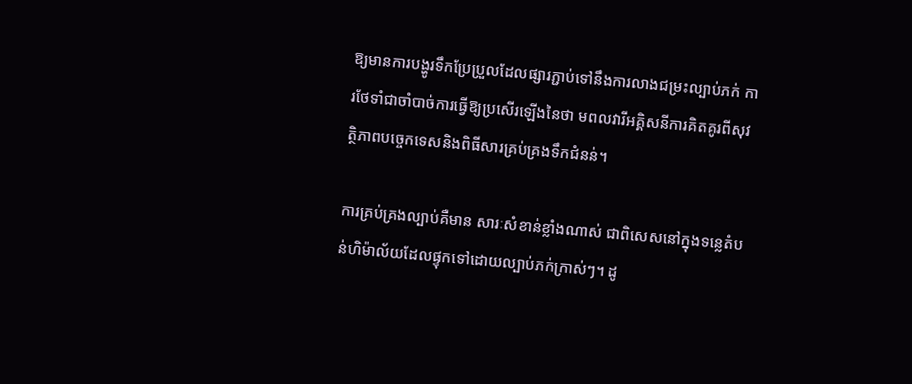ឱ្យមានការបង្ហូរទឹកប្រែប្រួលដែលផ្សារភ្ជាប់ទៅនឹងការលាងជម្រះល្បាប់ភក់ ការថែទាំជាចាំបាច់ការធ្វើឱ្យប្រសើរឡើងនៃថា មពលវារីអគ្គិសនីការគិតគូរពីសុវត្ថិភាពបច្ចេកទេសនិងពិធីសារគ្រប់គ្រងទឹកជំនន់។

ការគ្រប់គ្រងល្បាប់គឺមាន សារៈសំខាន់ខ្លាំងណាស់ ជាពិសេសនៅក្នុងទន្លេតំបន់ហិម៉ាល័យដែលផ្ទុកទៅដោយល្បាប់ភក់ក្រាស់ៗ។ ដូ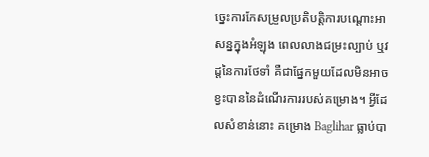ច្នេះការកែសម្រួលប្រតិបត្តិការបណ្តោះអាសន្នក្នុងអំឡុង ពេលលាងជម្រះល្បាប់ ឬវដ្តនៃការថែទាំ គឺជាផ្នែកមួយដែលមិនអាចខ្វះបាននៃដំណើរការរបស់គម្រោង។ អ្វីដែលសំខាន់នោះ គម្រោង Baglihar ធ្លាប់បា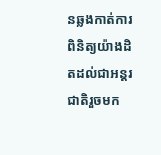នឆ្លងកាត់ការពិនិត្យយ៉ាងដិតដល់ជាអន្តរជាតិរួចមក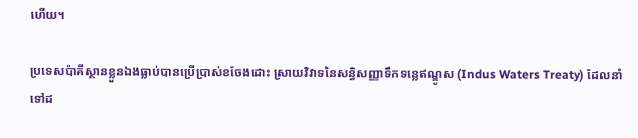ហើយ។

ប្រទេសប៉ាគីស្ថានខ្លួនឯងធ្លាប់បានប្រើប្រាស់ខចែងដោះ ស្រាយវិវាទនៃសន្ធិសញ្ញាទឹកទន្លេឥណ្ឌូស (Indus Waters Treaty) ដែលនាំទៅដ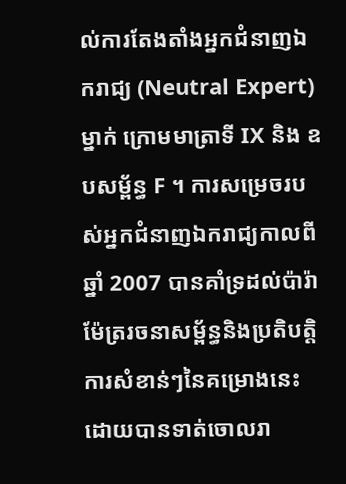ល់ការតែងតាំងអ្នកជំនាញឯករាជ្យ (Neutral Expert) ម្នាក់ ក្រោមមាត្រាទី IX និង ឧបសម្ព័ន្ធ F ។ ការសម្រេចរបស់អ្នកជំនាញឯករាជ្យកាលពីឆ្នាំ 2007 បានគាំទ្រដល់ប៉ារ៉ាម៉ែត្ររចនាសម្ព័ន្ធនិងប្រតិបត្តិការសំខាន់ៗនៃគម្រោងនេះដោយបានទាត់ចោលរា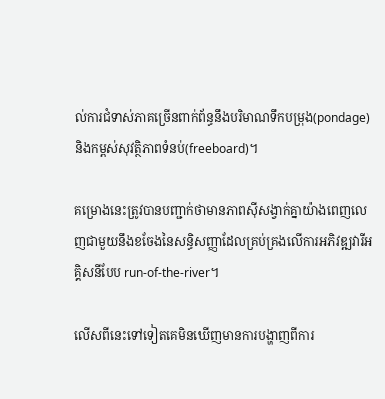ល់ការជំទាស់ភាគច្រើនពាក់ព័ន្ធនឹងបរិមាណទឹកបម្រុង(pondage)និងកម្ពស់សុវត្ថិភាពទំនប់(freeboard)។

គម្រោងនេះត្រូវបានបញ្ជាក់ថាមានភាពស៊ីសង្វាក់គ្នាយ៉ាងពេញលេញជាមួយនឹងខចែងនៃសន្ធិសញ្ញាដែលគ្រប់គ្រងលើការអភិវឌ្ឍវារីអគ្គិសនីបែប run-of-the-river។

លើសពីនេះទៅទៀតគេមិនឃើញមានការបង្ហាញពីការ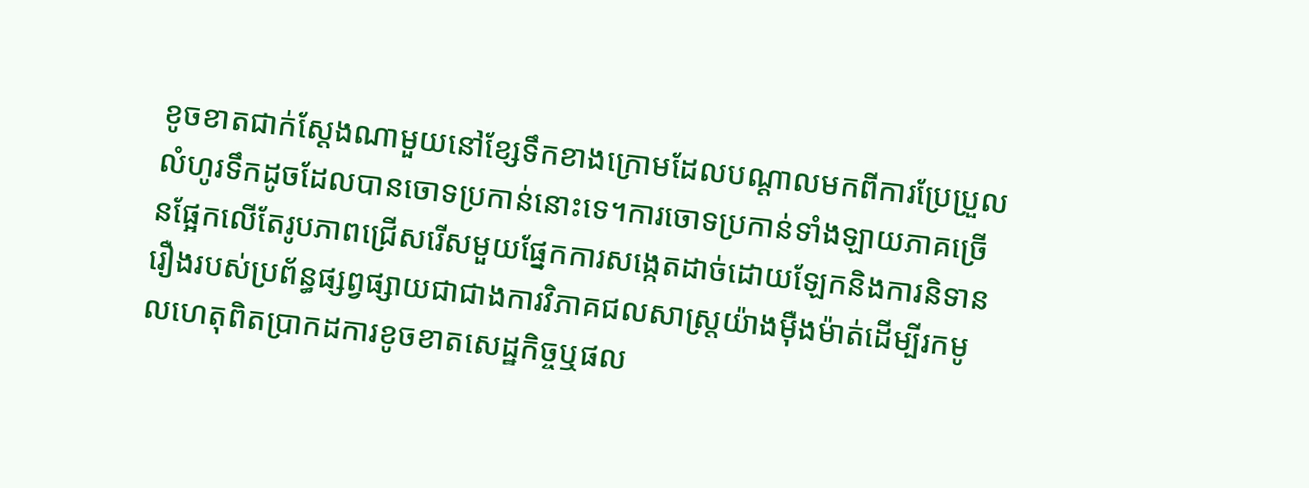ខូចខាតជាក់ស្តែងណាមួយនៅខ្សែទឹកខាងក្រោមដែលបណ្តាលមកពីការប្រែប្រួលលំហូរទឹកដូចដែលបានចោទប្រកាន់នោះទេ។ការចោទប្រកាន់ទាំងឡាយភាគច្រើនផ្អែកលើតែរូបភាពជ្រើសរើសមួយផ្នែកការសង្កេតដាច់ដោយឡែកនិងការនិទានរឿងរបស់ប្រព័ន្ធផ្សព្វផ្សាយជាជាងការវិភាគជលសាស្ត្រយ៉ាងម៉ឺងម៉ាត់ដើម្បីរកមូលហេតុពិតប្រាកដការខូចខាតសេដ្ឋកិច្ចឬផល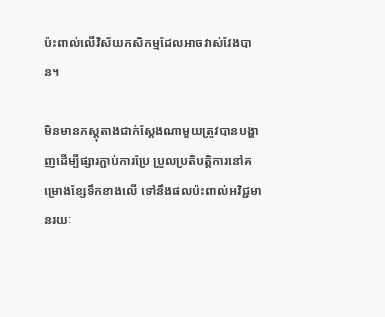ប៉ះពាល់លើវិស័យកសិកម្មដែលអាចវាស់វែងបាន។

មិនមានភស្តុតាងជាក់ស្តែងណាមួយត្រូវបានបង្ហាញដើម្បីផ្សារភ្ជាប់ការប្រែ ប្រួលប្រតិបត្តិការនៅគម្រោងខ្សែទឹកខាងលើ ទៅនឹងផលប៉ះពាល់អវិជ្ជមានរយៈ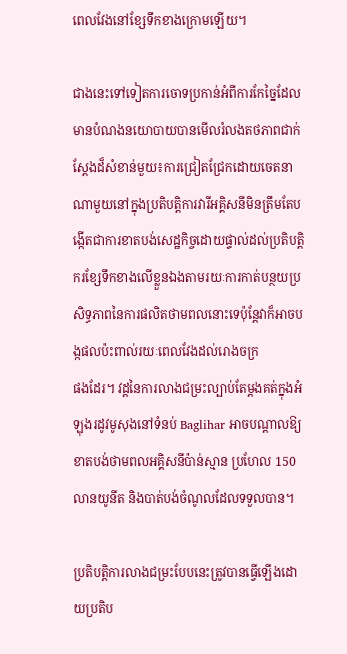ពេលវែងនៅខ្សែទឹកខាងក្រោមឡើយ។

ជាងនេះទៅទៀតការចោទប្រកាន់អំពីការកែច្នៃដែលមានបំណងនយោបាយបានមើលរំលងតថភាពជាក់ស្តែងដ៏សំខាន់មួយ៖ការជ្រៀតជ្រែកដោយចេតនាណាមួយនៅក្នុងប្រតិបត្តិការវារីអគ្គិសនីមិនត្រឹមតែបង្កើតជាការខាតបង់សេដ្ឋកិច្ចដោយផ្ទាល់ដល់ប្រតិបត្តិករខ្សែទឹកខាងលើខ្លួនឯងតាមរយៈការកាត់បន្ថយប្រសិទ្ធភាពនៃការផលិតថាមពលនោះទេប៉ុន្តែវាក៏អាចបង្កផលប៉ះពាល់រយៈពេលវែងដល់រោងចក្រ
ផងដែរ។ វដ្តនៃការលាងជម្រះល្បាប់តែម្តងគត់ក្នុងអំឡុងរដូវមូសុងនៅទំនប់ Baglihar អាចបណ្តាលឱ្យខាតបង់ថាមពលអគ្គិសនីប៉ាន់ស្មាន ប្រហែល 150 លានយូនីត និងបាត់បង់ចំណូលដែលទទួលបាន។

ប្រតិបត្តិការលាងជម្រះបែបនេះត្រូវបានធ្វើឡើងដោយប្រតិប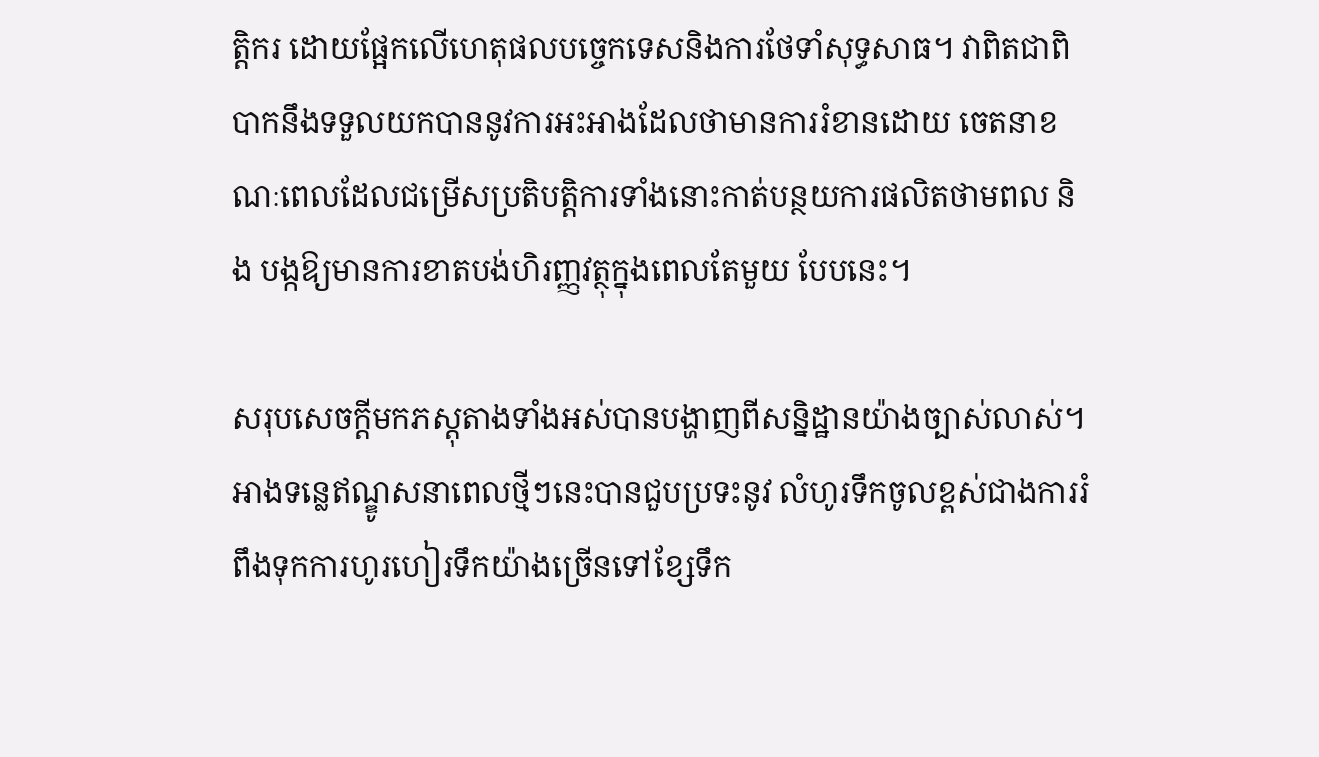ត្តិករ ដោយផ្អែកលើហេតុផលបច្ចេកទេសនិងការថែទាំសុទ្ធសាធ។ វាពិតជាពិបាកនឹងទទួលយកបាននូវការអះអាងដែលថាមានការរំខានដោយ ចេតនាខណៈពេលដែលជម្រើសប្រតិបត្តិការទាំងនោះកាត់បន្ថយការផលិតថាមពល និង បង្កឱ្យមានការខាតបង់ហិរញ្ញវត្ថុក្នុងពេលតែមួយ បែបនេះ។

សរុបសេចក្តីមកភស្តុតាងទាំងអស់បានបង្ហាញពីសន្និដ្ឋានយ៉ាងច្បាស់លាស់។ អាងទន្លេឥណ្ឌូសនាពេលថ្មីៗនេះបានជួបប្រទះនូវ លំហូរទឹកចូលខ្ពស់ជាងការរំពឹងទុកការហូរហៀរទឹកយ៉ាងច្រើនទៅខ្សែទឹក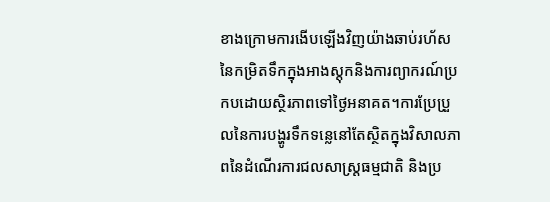ខាងក្រោមការងើបឡើងវិញយ៉ាងឆាប់រហ័សនៃកម្រិតទឹកក្នុងអាងស្តុកនិងការព្យាករណ៍ប្រកបដោយស្ថិរភាពទៅថ្ងៃអនាគត។ការប្រែប្រួលនៃការបង្ហូរទឹកទន្លេនៅតែស្ថិតក្នុងវិសាលភាពនៃដំណើរការជលសាស្ត្រធម្មជាតិ និងប្រ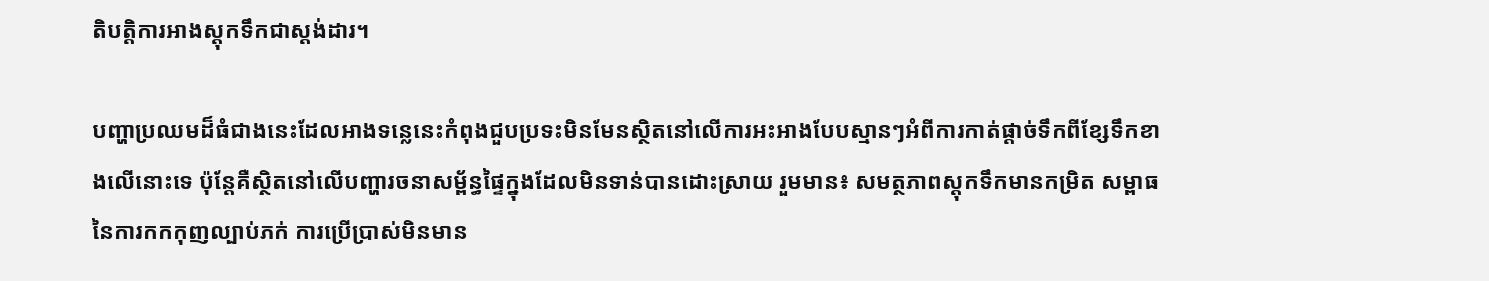តិបត្តិការអាងស្តុកទឹកជាស្តង់ដារ។

បញ្ហាប្រឈមដ៏ធំជាងនេះដែលអាងទន្លេនេះកំពុងជួបប្រទះមិនមែនស្ថិតនៅលើការអះអាងបែបស្មានៗអំពីការកាត់ផ្តាច់ទឹកពីខ្សែទឹកខាងលើនោះទេ ប៉ុន្តែគឺស្ថិតនៅលើបញ្ហារចនាសម្ព័ន្ធផ្ទៃក្នុងដែលមិនទាន់បានដោះស្រាយ រួមមាន៖ សមត្ថភាពស្តុកទឹកមានកម្រិត សម្ពាធនៃការកកកុញល្បាប់ភក់ ការប្រើប្រាស់មិនមាន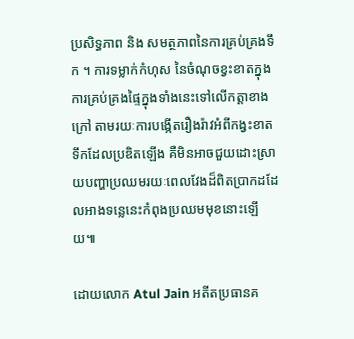ប្រសិទ្ធភាព និង សមត្ថភាពនៃការគ្រប់គ្រងទឹក ។ ការទម្លាក់កំហុស នៃចំណុចខ្វះខាតក្នុងការគ្រប់គ្រងផ្ទៃក្នុងទាំងនេះទៅលើកត្តាខាងក្រៅ តាមរយៈការបង្កើតរឿងរ៉ាវអំពីកង្វះខាតទឹកដែលប្រឌិតឡើង គឺមិនអាចជួយដោះស្រាយបញ្ហាប្រឈមរយៈពេលវែងដ៏ពិតប្រាកដដែលអាងទន្លេនេះកំពុងប្រឈមមុខនោះឡើយ៕

ដោយលោក Atul Jain អតីតប្រធានគ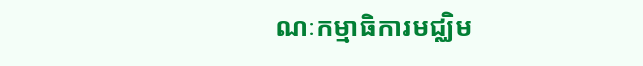ណៈកម្មាធិការមជ្ឈិម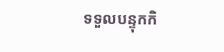ទទួលបន្ទុកកិ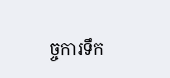ច្ចការទឹក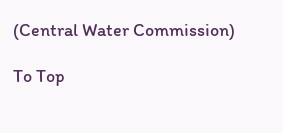(Central Water Commission)

To Top